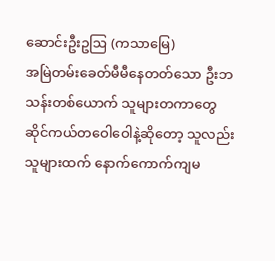ဆောင်းဦးဥဩ (ကသာမြေ)
အမြဲတမ်းခေတ်မီမီနေတတ်သော ဦးဘသန်းတစ်ယောက် သူများတကာတွေ ဆိုင်ကယ်တဝေါဝေါနဲ့ဆိုတော့ သူလည်း သူများထက် နောက်ကောက်ကျမ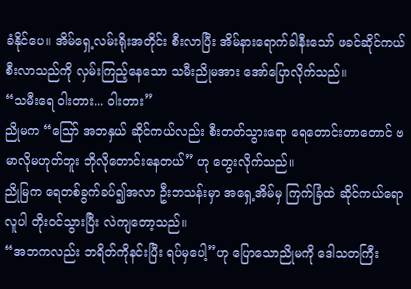ခံနိုင်ပေ။ အိမ်ရှေ့လမ်းရိုးအတိုင်း စီးလာပြီး အိမ်နားရောက်ခါနီးသော် ဖခင်ဆိုင်ကယ်စီးလာသည်ကို လှမ်းကြည့်နေသော သမီးညိုမအား အော်ပြောလိုက်သည်။
“သမီးရေ ဝါးတား... ဝါးတား”
ညိုမက “ဪ အဘနှယ် ဆိုင်ကယ်လည်း စီးတတ်သွားရော ရေတောင်းတာတောင် ဗမာလိုမဟုတ်ဘူး ဘိုလိုတောင်းနေတယ်” ဟု တွေးလိုက်သည်။
ညိုမြက ရေတစ်ခွက်ခပ်၍အလာ ဦးဘသန်းမှာ အရှေ့အိမ်မှ ကြက်ခြံထဲ ဆိုင်ကယ်ရောလူပါ တိုးဝင်သွားပြီး လဲကျတော့သည်။
“အဘကလည်း ဘရိတ်ကိုနင်းပြီး ရပ်မှပေါ့”ဟု ပြောသောညိုမကို ဒေါသတကြီး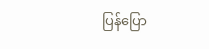ပြန်ပြော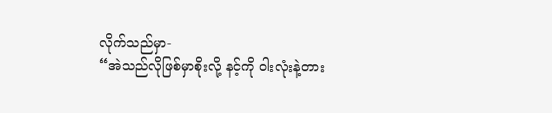လိုက်သည်မှာ-
“အဲသည်လိုဖြစ်မှာစိုးလို့ နင့်ကို ဝါးလုံးနဲ့တား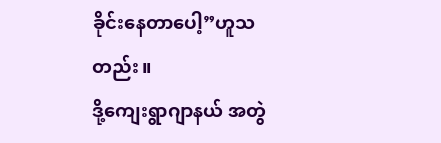ခိုင်းနေတာပေါ့”ဟူသတည်း။
ဒို့ကျေးရွာဂျာနယ် အတွဲ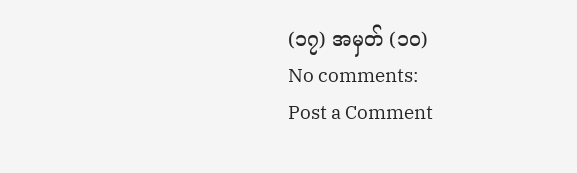(၁၇) အမှတ် (၁၀)
No comments:
Post a Comment